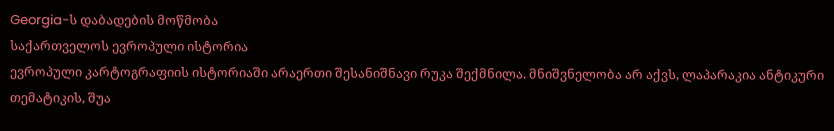Georgia-ს დაბადების მოწმობა
საქართველოს ევროპული ისტორია
ევროპული კარტოგრაფიის ისტორიაში არაერთი შესანიშნავი რუკა შექმნილა. მნიშვნელობა არ აქვს, ლაპარაკია ანტიკური თემატიკის, შუა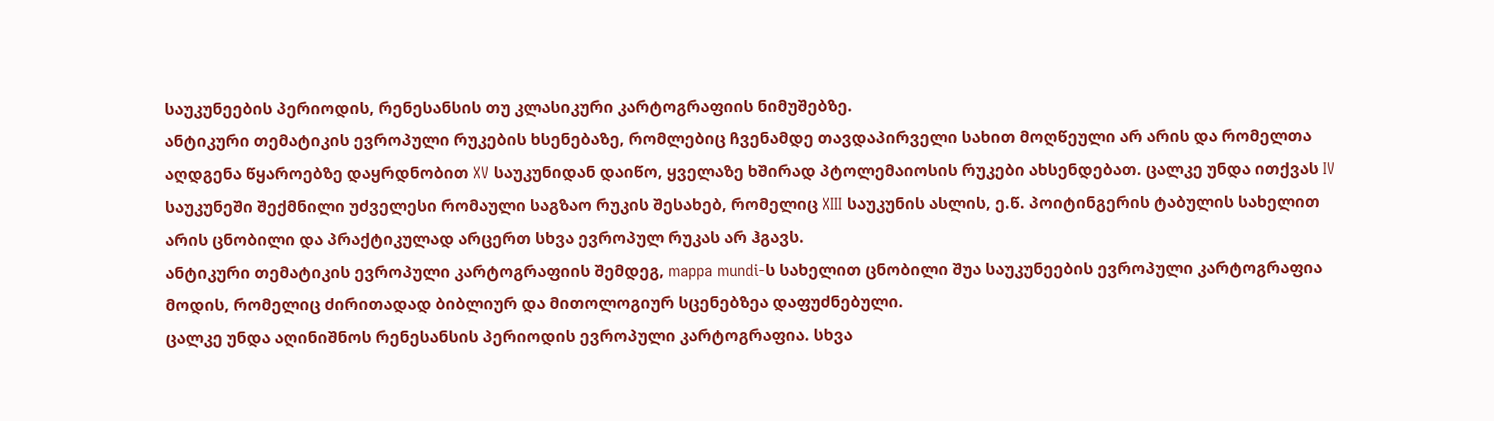საუკუნეების პერიოდის, რენესანსის თუ კლასიკური კარტოგრაფიის ნიმუშებზე.
ანტიკური თემატიკის ევროპული რუკების ხსენებაზე, რომლებიც ჩვენამდე თავდაპირველი სახით მოღწეული არ არის და რომელთა აღდგენა წყაროებზე დაყრდნობით XV საუკუნიდან დაიწო, ყველაზე ხშირად პტოლემაიოსის რუკები ახსენდებათ. ცალკე უნდა ითქვას IV საუკუნეში შექმნილი უძველესი რომაული საგზაო რუკის შესახებ, რომელიც XIII საუკუნის ასლის, ე.წ. პოიტინგერის ტაბულის სახელით არის ცნობილი და პრაქტიკულად არცერთ სხვა ევროპულ რუკას არ ჰგავს.
ანტიკური თემატიკის ევროპული კარტოგრაფიის შემდეგ, mappa mundi-ს სახელით ცნობილი შუა საუკუნეების ევროპული კარტოგრაფია მოდის, რომელიც ძირითადად ბიბლიურ და მითოლოგიურ სცენებზეა დაფუძნებული.
ცალკე უნდა აღინიშნოს რენესანსის პერიოდის ევროპული კარტოგრაფია. სხვა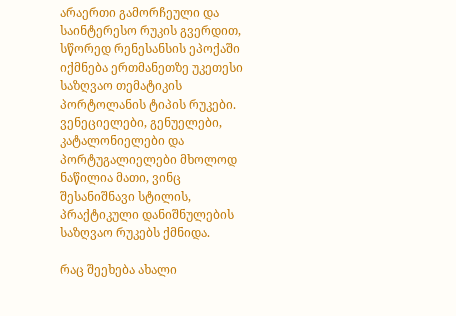არაერთი გამორჩეული და საინტერესო რუკის გვერდით, სწორედ რენესანსის ეპოქაში იქმნება ერთმანეთზე უკეთესი საზღვაო თემატიკის პორტოლანის ტიპის რუკები. ვენეციელები, გენუელები, კატალონიელები და პორტუგალიელები მხოლოდ ნაწილია მათი, ვინც შესანიშნავი სტილის, პრაქტიკული დანიშნულების საზღვაო რუკებს ქმნიდა.

რაც შეეხება ახალი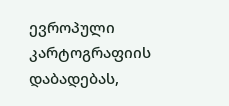ევროპული კარტოგრაფიის დაბადებას,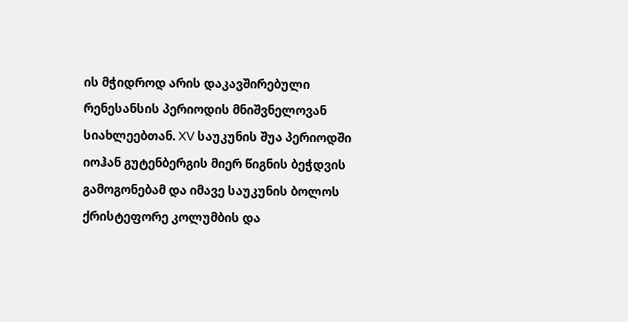ის მჭიდროდ არის დაკავშირებული რენესანსის პერიოდის მნიშვნელოვან სიახლეებთან. XV საუკუნის შუა პერიოდში იოჰან გუტენბერგის მიერ წიგნის ბეჭდვის გამოგონებამ და იმავე საუკუნის ბოლოს ქრისტეფორე კოლუმბის და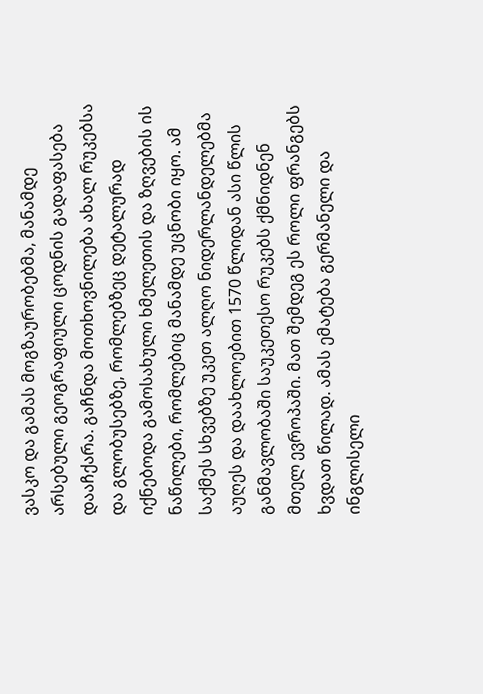ვასკო და გამას მოგზაურობებმა, მანამდე არსებული გეოგრაფიული ცოდნის გადაფასება დააჩქარა. გაჩნდა მოთხოვნილება ახალ რუკებსა და გლობუსებზე, რომლებზეც დეტალურად იქნებოდა გამოსახული ხმელეთის და ზღვების ის ნაწილები, რომლებიც მანამდე უცნობი იყო. ამ საქმეს სხვებზე უკეთ ალღო ნიდერლანდელებმა აუღეს და დაახლოებით 1570 წლიდან ასი წლის განმავლობაში საუკეთესო რუკებს ქმნიდნენ მთელ ევროპაში. მათ შემდეგ ეს როლი ფრანგებს ხვდათ წილად. ამას ემატება გერმანელი და ინგლისელი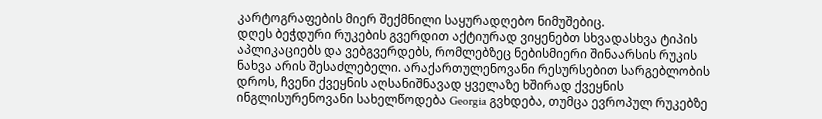კარტოგრაფების მიერ შექმნილი საყურადღებო ნიმუშებიც.
დღეს ბეჭდური რუკების გვერდით აქტიურად ვიყენებთ სხვადასხვა ტიპის აპლიკაციებს და ვებგვერდებს, რომლებზეც ნებისმიერი შინაარსის რუკის ნახვა არის შესაძლებელი. არაქართულენოვანი რესურსებით სარგებლობის დროს, ჩვენი ქვეყნის აღსანიშნავად ყველაზე ხშირად ქვეყნის ინგლისურენოვანი სახელწოდება Georgia გვხდება, თუმცა ევროპულ რუკებზე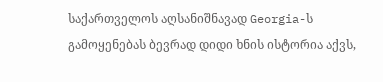საქართველოს აღსანიშნავად Georgia-ს გამოყენებას ბევრად დიდი ხნის ისტორია აქვს,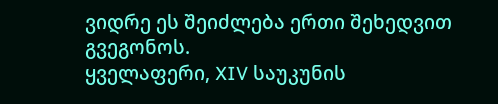ვიდრე ეს შეიძლება ერთი შეხედვით გვეგონოს.
ყველაფერი, XIV საუკუნის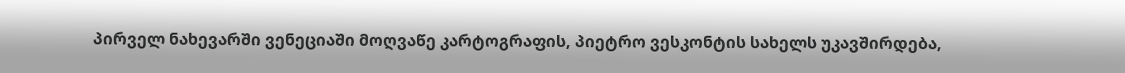პირველ ნახევარში ვენეციაში მოღვაწე კარტოგრაფის, პიეტრო ვესკონტის სახელს უკავშირდება,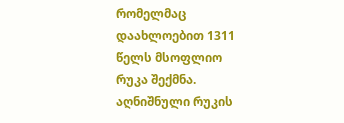რომელმაც დაახლოებით 1311 წელს მსოფლიო რუკა შექმნა. აღნიშნული რუკის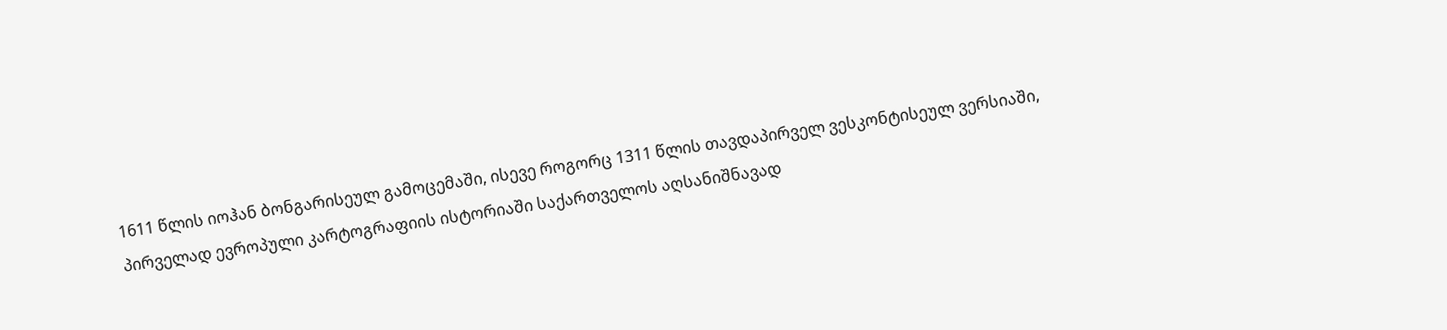1611 წლის იოჰან ბონგარისეულ გამოცემაში, ისევე როგორც 1311 წლის თავდაპირველ ვესკონტისეულ ვერსიაში, პირველად ევროპული კარტოგრაფიის ისტორიაში საქართველოს აღსანიშნავად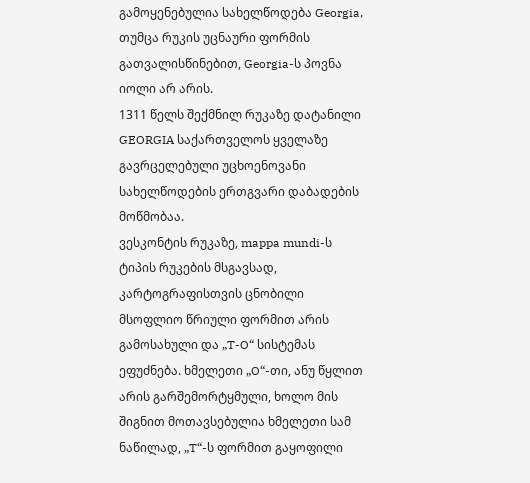გამოყენებულია სახელწოდება Georgia, თუმცა რუკის უცნაური ფორმის გათვალისწინებით, Georgia-ს პოვნა იოლი არ არის.
1311 წელს შექმნილ რუკაზე დატანილი GEORGIA საქართველოს ყველაზე გავრცელებული უცხოენოვანი სახელწოდების ერთგვარი დაბადების მოწმობაა.
ვესკონტის რუკაზე, mappa mundi-ს ტიპის რუკების მსგავსად, კარტოგრაფისთვის ცნობილი მსოფლიო წრიული ფორმით არის გამოსახული და „T-O“ სისტემას ეფუძნება. ხმელეთი „O“-თი, ანუ წყლით არის გარშემორტყმული, ხოლო მის შიგნით მოთავსებულია ხმელეთი სამ ნაწილად, „T“-ს ფორმით გაყოფილი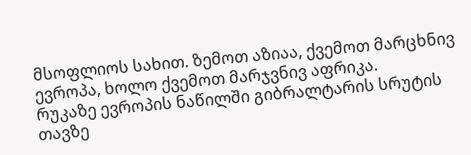მსოფლიოს სახით. ზემოთ აზიაა, ქვემოთ მარცხნივ ევროპა, ხოლო ქვემოთ მარჯვნივ აფრიკა.
რუკაზე ევროპის ნაწილში გიბრალტარის სრუტის თავზე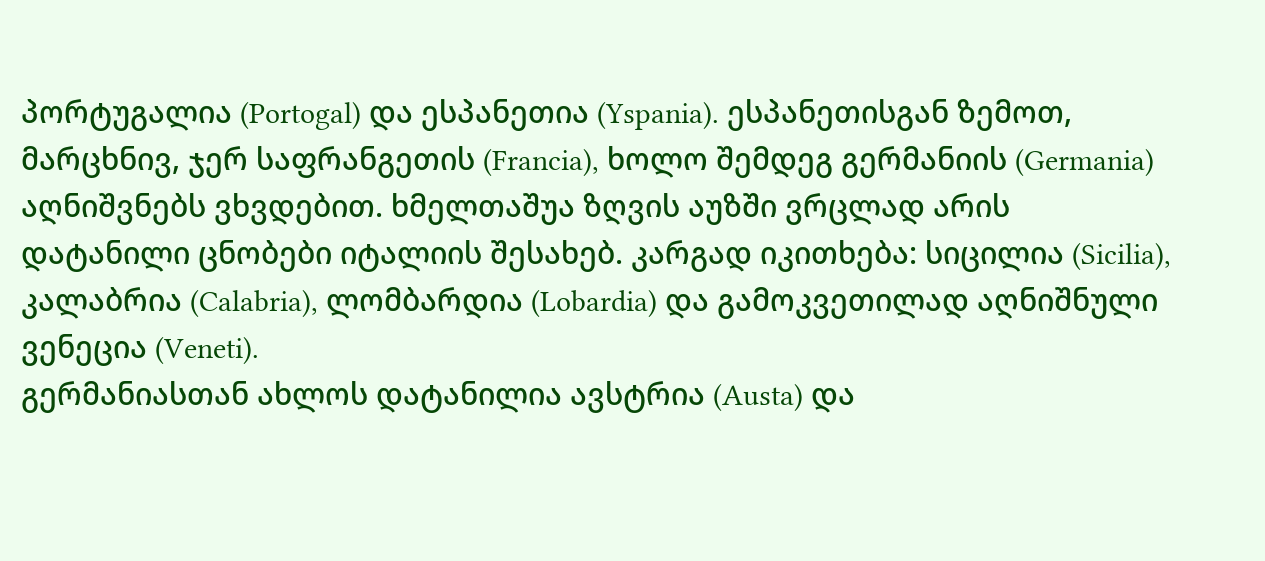პორტუგალია (Portogal) და ესპანეთია (Yspania). ესპანეთისგან ზემოთ, მარცხნივ, ჯერ საფრანგეთის (Francia), ხოლო შემდეგ გერმანიის (Germania) აღნიშვნებს ვხვდებით. ხმელთაშუა ზღვის აუზში ვრცლად არის დატანილი ცნობები იტალიის შესახებ. კარგად იკითხება: სიცილია (Sicilia), კალაბრია (Calabria), ლომბარდია (Lobardia) და გამოკვეთილად აღნიშნული ვენეცია (Veneti).
გერმანიასთან ახლოს დატანილია ავსტრია (Austa) და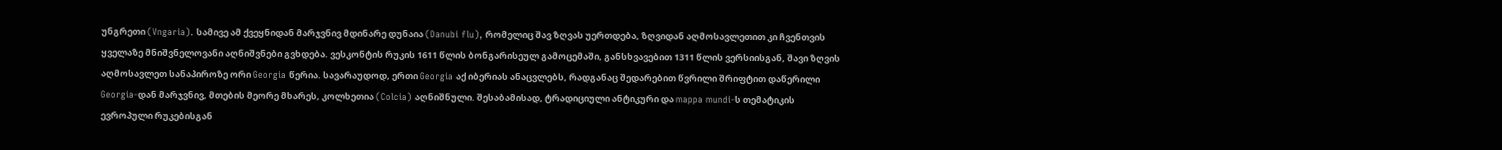უნგრეთი (Vngaria). სამივე ამ ქვეყნიდან მარჯვნივ მდინარე დუნაია (Danubi flu), რომელიც შავ ზღვას უერთდება, ზღვიდან აღმოსავლეთით კი ჩვენთვის ყველაზე მნიშვნელოვანი აღნიშვნები გვხდება. ვესკონტის რუკის 1611 წლის ბონგარისეულ გამოცემაში, განსხვავებით 1311 წლის ვერსიისგან, შავი ზღვის აღმოსავლეთ სანაპიროზე ორი Georgia წერია. სავარაუდოდ, ერთი Georgia აქ იბერიას ანაცვლებს, რადგანაც შედარებით წვრილი შრიფტით დაწერილი Georgia-დან მარჯვნივ, მთების მეორე მხარეს, კოლხეთია (Colcia) აღნიშნული. შესაბამისად, ტრადიციული ანტიკური და mappa mundi-ს თემატიკის ევროპული რუკებისგან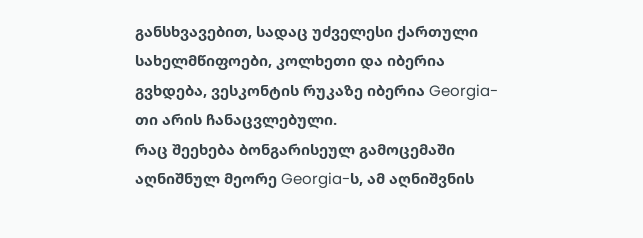განსხვავებით, სადაც უძველესი ქართული სახელმწიფოები, კოლხეთი და იბერია გვხდება, ვესკონტის რუკაზე იბერია Georgia-თი არის ჩანაცვლებული.
რაც შეეხება ბონგარისეულ გამოცემაში აღნიშნულ მეორე Georgia-ს, ამ აღნიშვნის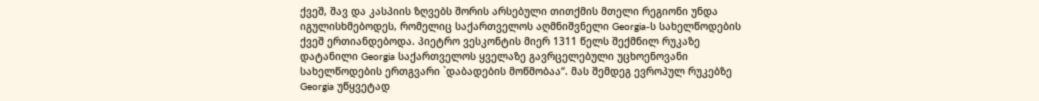ქვეშ, შავ და კასპიის ზღვებს შორის არსებული თითქმის მთელი რეგიონი უნდა იგულისხმებოდეს, რომელიც საქართველოს აღმნიშვნელი Georgia-ს სახელწოდების ქვეშ ერთიანდებოდა. პიეტრო ვესკონტის მიერ 1311 წელს შექმნილ რუკაზე დატანილი Georgia საქართველოს ყველაზე გავრცელებული უცხოენოვანი სახელწოდების ერთგვარი `დაბადების მოწმობაა“. მას შემდეგ ევროპულ რუკებზე Georgia უწყვეტად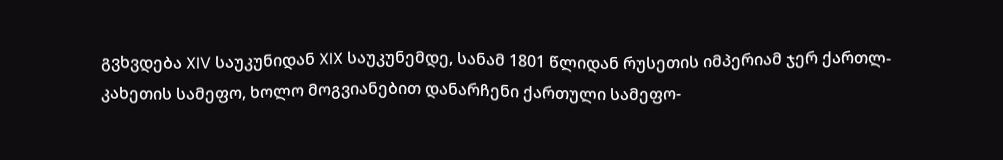გვხვდება XIV საუკუნიდან XIX საუკუნემდე, სანამ 1801 წლიდან რუსეთის იმპერიამ ჯერ ქართლ-კახეთის სამეფო, ხოლო მოგვიანებით დანარჩენი ქართული სამეფო-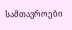სამთავროები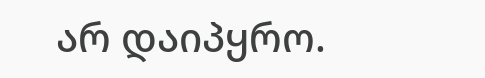არ დაიპყრო.